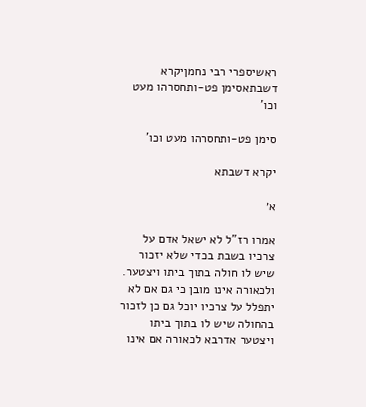ראשיספרי רבי נחמןיקרא דשבתאסימן פט-ותחסרהו מעט וכו'

סימן פט-ותחסרהו מעט וכו'

יקרא דשבתא

א׳

אמרו רז"ל לא ישאל אדם על צרכיו בשבת בכדי שלא יזכור שיש לו חולה בתוך ביתו ויצטער. ולכאורה אינו מובן כי גם אם לא יתפלל על צרכיו יוכל גם כן לזכור בהחולה שיש לו בתוך ביתו ויצטער אדרבא לכאורה אם אינו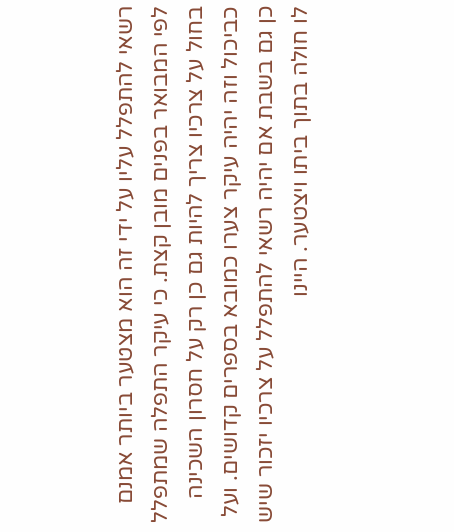רשאי להתפלל עליו על ידי זה הוא מצטער ביותר אמנם לפי המבואר בפנים מובן קצת. כי עיקר התפלה שמתפלל בחול על צרכיו צריך להיות גם כן רק על חסרון השכינה כביכול וזה יהיה עיקר צערו כמובא בספרים קדושים. ועל כן גם בשבת אם יהיה רשאי להתפלל על צרכיו יזכור שיש לו חולה בתוך ביתו ויצטער. היינו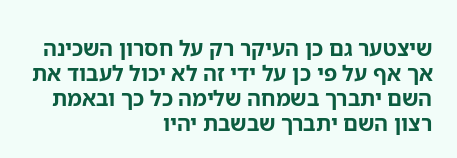שיצטער גם כן העיקר רק על חסרון השכינה אך אף על פי כן על ידי זה לא יכול לעבוד את השם יתברך בשמחה שלימה כל כך ובאמת רצון השם יתברך שבשבת יהיו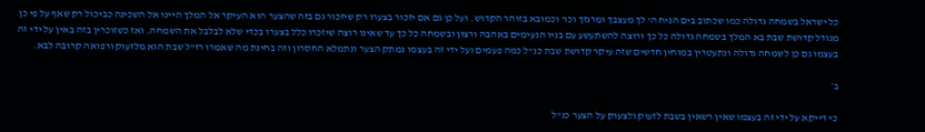כל ישראל בשמחה גדולה כמו שכתוב בים הניח ה' לך מעצבך ומרגזך וכו' וכמובא בזוהר הקדוש. ועל כן גם אם יזכור בצערו רק שיזכור גם בזה שהצער הוא העיקר אל המלך היינו אל השכינה כביכול רק שאף על פי כן מגודל קדושת שבת בא המלך בשמחה גדולה כל כך ורוצה להשתעשע עם בניו הנעימים באהבה ורצון ובשמחה כל כך עד שאינו רוצה שיזכרו כלל בצערו בכדי שלא לבלבל את השמחה. ואז כשזוכרין בזה באין על ידי זה בעצמו גם כן לשמחה גדולה ונתעטרין במוחין חדשים שזה עיקר קדושת שבת כנ"ל כמה פעמים ועל ידי זה בעצמו נמתק הצער ונתמלא החסרון וזה בחינת מה שאמרו רז"ל שבת הוא מלזעוק ורפואה קרובה לבא.

ב׳

כי דייקא על ידי זה בעצמו שאין רשאין בשבת לזעוק ולצעוק על הצער כנ"ל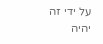על ידי זה יהיה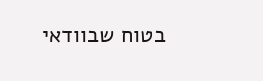בטוח שבוודאי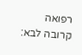רפואה קרובה לבא: